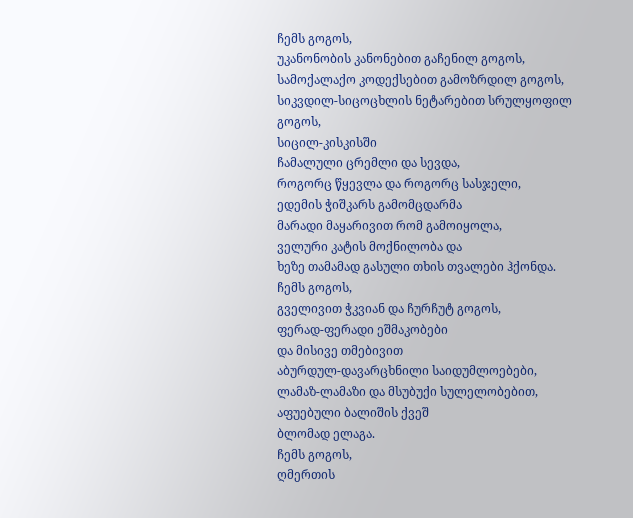ჩემს გოგოს,
უკანონობის კანონებით გაჩენილ გოგოს,
სამოქალაქო კოდექსებით გამოზრდილ გოგოს,
სიკვდილ-სიცოცხლის ნეტარებით სრულყოფილ გოგოს,
სიცილ-კისკისში
ჩამალული ცრემლი და სევდა,
როგორც წყევლა და როგორც სასჯელი,
ედემის ჭიშკარს გამომცდარმა
მარადი მაყარივით რომ გამოიყოლა,
ველური კატის მოქნილობა და
ხეზე თამამად გასული თხის თვალები ჰქონდა.
ჩემს გოგოს,
გველივით ჭკვიან და ჩურჩუტ გოგოს,
ფერად-ფერადი ეშმაკობები
და მისივე თმებივით
აბურდულ-დავარცხნილი საიდუმლოებები,
ლამაზ-ლამაზი და მსუბუქი სულელობებით,
აფუებული ბალიშის ქვეშ
ბლომად ელაგა.
ჩემს გოგოს,
ღმერთის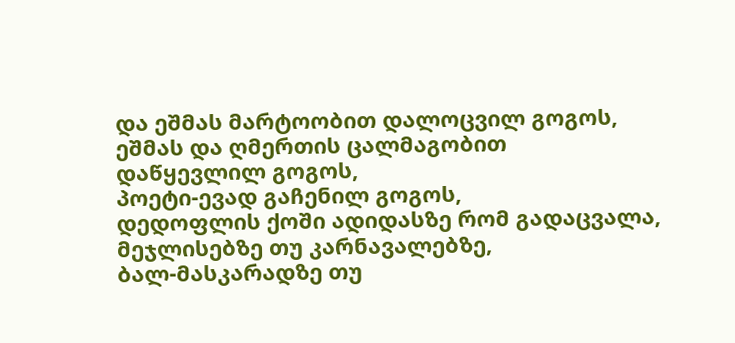და ეშმას მარტოობით დალოცვილ გოგოს,
ეშმას და ღმერთის ცალმაგობით
დაწყევლილ გოგოს,
პოეტი-ევად გაჩენილ გოგოს,
დედოფლის ქოში ადიდასზე რომ გადაცვალა,
მეჯლისებზე თუ კარნავალებზე,
ბალ-მასკარადზე თუ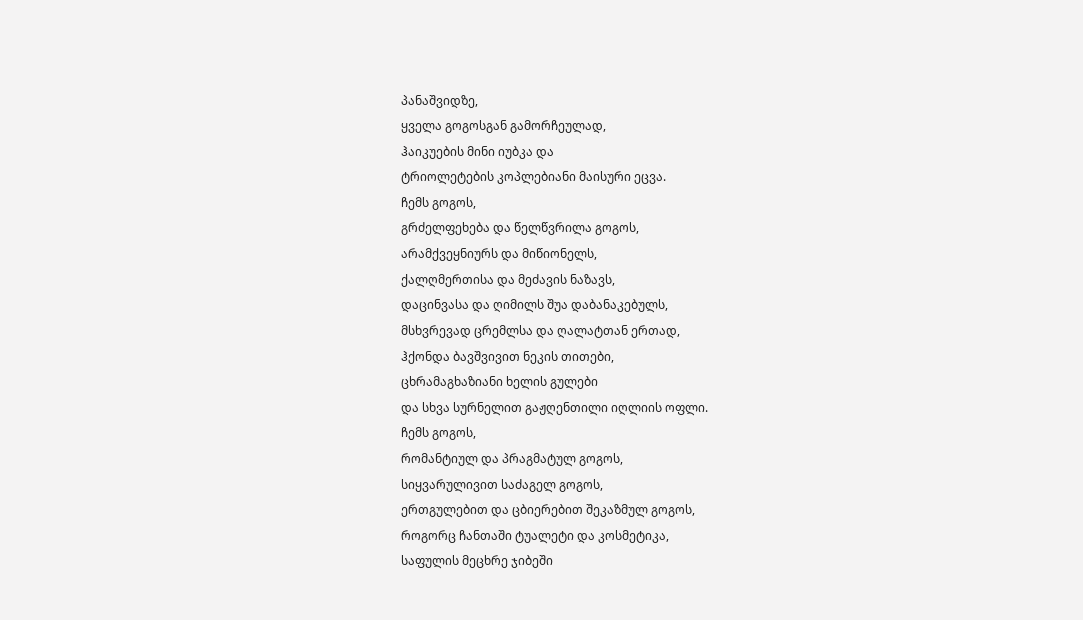პანაშვიდზე,
ყველა გოგოსგან გამორჩეულად,
ჰაიკუების მინი იუბკა და
ტრიოლეტების კოპლებიანი მაისური ეცვა.
ჩემს გოგოს,
გრძელფეხება და წელწვრილა გოგოს,
არამქვეყნიურს და მიწიონელს,
ქალღმერთისა და მეძავის ნაზავს,
დაცინვასა და ღიმილს შუა დაბანაკებულს,
მსხვრევად ცრემლსა და ღალატთან ერთად,
ჰქონდა ბავშვივით ნეკის თითები,
ცხრამაგხაზიანი ხელის გულები
და სხვა სურნელით გაჟღენთილი იღლიის ოფლი.
ჩემს გოგოს,
რომანტიულ და პრაგმატულ გოგოს,
სიყვარულივით საძაგელ გოგოს,
ერთგულებით და ცბიერებით შეკაზმულ გოგოს,
როგორც ჩანთაში ტუალეტი და კოსმეტიკა,
საფულის მეცხრე ჯიბეში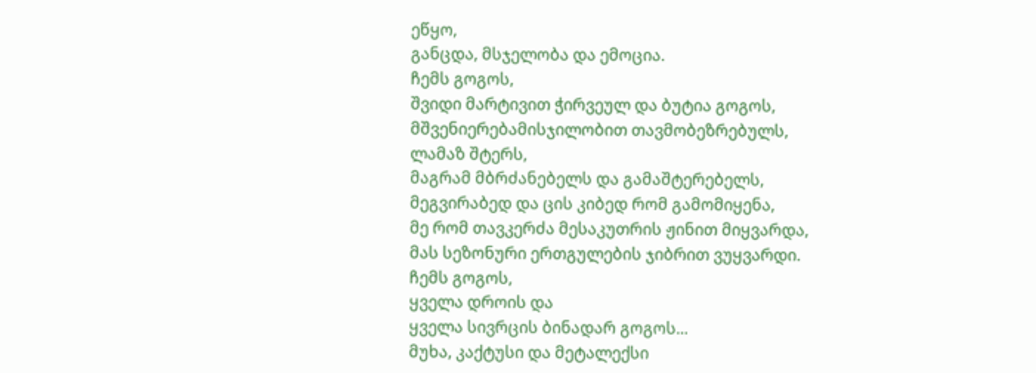ეწყო,
განცდა, მსჯელობა და ემოცია.
ჩემს გოგოს,
შვიდი მარტივით ჭირვეულ და ბუტია გოგოს,
მშვენიერებამისჯილობით თავმობეზრებულს,
ლამაზ შტერს,
მაგრამ მბრძანებელს და გამაშტერებელს,
მეგვირაბედ და ცის კიბედ რომ გამომიყენა,
მე რომ თავკერძა მესაკუთრის ჟინით მიყვარდა,
მას სეზონური ერთგულების ჯიბრით ვუყვარდი.
ჩემს გოგოს,
ყველა დროის და
ყველა სივრცის ბინადარ გოგოს...
მუხა, კაქტუსი და მეტალექსი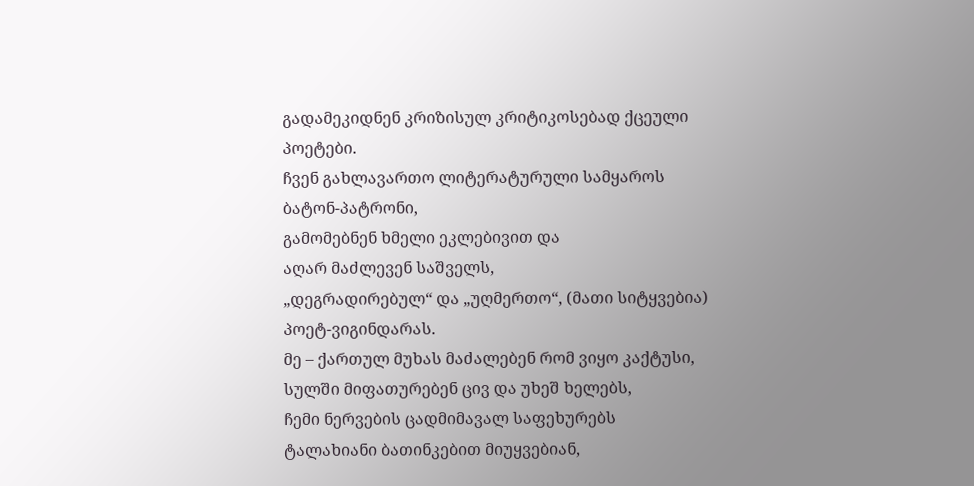გადამეკიდნენ კრიზისულ კრიტიკოსებად ქცეული პოეტები.
ჩვენ გახლავართო ლიტერატურული სამყაროს
ბატონ-პატრონი,
გამომებნენ ხმელი ეკლებივით და
აღარ მაძლევენ საშველს,
„დეგრადირებულ“ და „უღმერთო“, (მათი სიტყვებია)
პოეტ-ვიგინდარას.
მე – ქართულ მუხას მაძალებენ რომ ვიყო კაქტუსი,
სულში მიფათურებენ ცივ და უხეშ ხელებს,
ჩემი ნერვების ცადმიმავალ საფეხურებს
ტალახიანი ბათინკებით მიუყვებიან,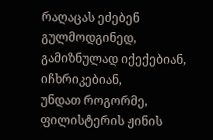რაღაცას ეძებენ გულმოდგინედ,
გამიზნულად იქექებიან, იჩხრიკებიან,
უნდათ როგორმე, ფილისტერის ჟინის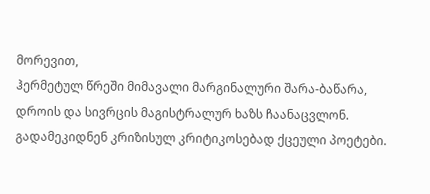მორევით,
ჰერმეტულ წრეში მიმავალი მარგინალური შარა-ბაწარა,
დროის და სივრცის მაგისტრალურ ხაზს ჩაანაცვლონ.
გადამეკიდნენ კრიზისულ კრიტიკოსებად ქცეული პოეტები.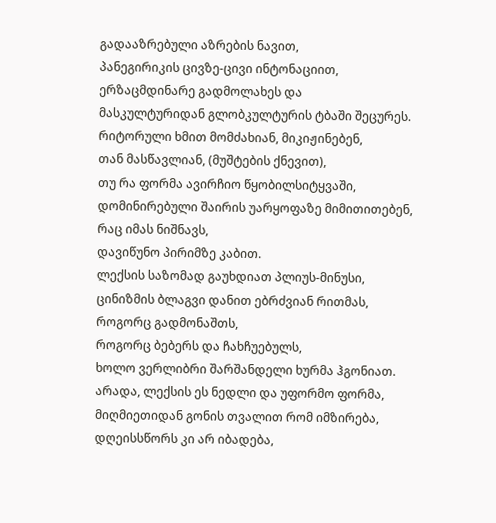გადააზრებული აზრების ნავით,
პანეგირიკის ცივზე-ცივი ინტონაციით,
ერზაცმდინარე გადმოლახეს და
მასკულტურიდან გლობკულტურის ტბაში შეცურეს.
რიტორული ხმით მომძახიან, მიკიჟინებენ,
თან მასწავლიან, (მუშტების ქნევით),
თუ რა ფორმა ავირჩიო წყობილსიტყვაში,
დომინირებული შაირის უარყოფაზე მიმითითებენ,
რაც იმას ნიშნავს,
დავიწუნო პირიმზე კაბით.
ლექსის საზომად გაუხდიათ პლიუს-მინუსი,
ცინიზმის ბლაგვი დანით ებრძვიან რითმას,
როგორც გადმონაშთს,
როგორც ბებერს და ჩახჩუებულს,
ხოლო ვერლიბრი შარშანდელი ხურმა ჰგონიათ.
არადა, ლექსის ეს ნედლი და უფორმო ფორმა,
მიღმიეთიდან გონის თვალით რომ იმზირება,
დღეისსწორს კი არ იბადება,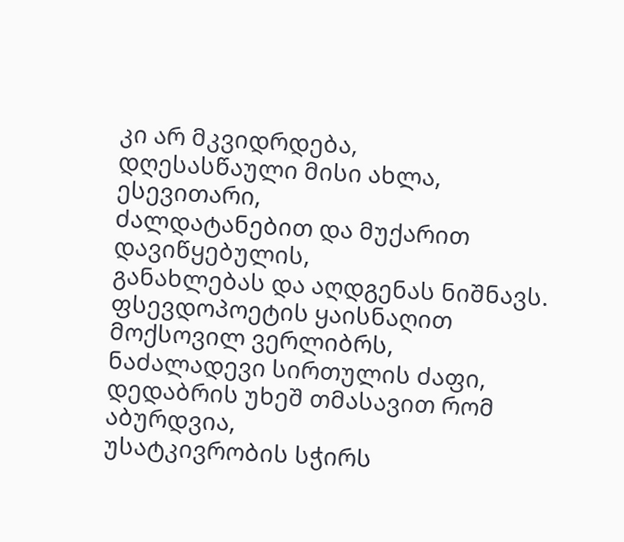კი არ მკვიდრდება,
დღესასწაული მისი ახლა, ესევითარი,
ძალდატანებით და მუქარით დავიწყებულის,
განახლებას და აღდგენას ნიშნავს.
ფსევდოპოეტის ყაისნაღით მოქსოვილ ვერლიბრს,
ნაძალადევი სირთულის ძაფი,
დედაბრის უხეშ თმასავით რომ აბურდვია,
უსატკივრობის სჭირს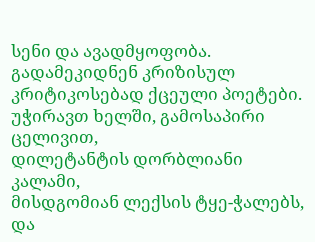სენი და ავადმყოფობა.
გადამეკიდნენ კრიზისულ კრიტიკოსებად ქცეული პოეტები.
უჭირავთ ხელში, გამოსაპირი ცელივით,
დილეტანტის დორბლიანი კალამი,
მისდგომიან ლექსის ტყე-ჭალებს,
და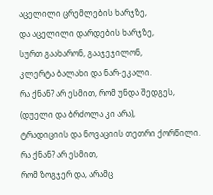აცელილი ცრემლების ხარჯზე,
და აცელილი დარდების ხარჯზე,
სურთ გაახარონ, გააჯეჯილონ,
კლერტა ბალახი და ნარ-ეკალი.
რა ქნან? არ ესმით, რომ უნდა შედგეს,
(დუელი და ბრძოლა კი არა),
ტრადიციის და ნოვაციის თეთრი ქორწილი.
რა ქნან? არ ესმით,
რომ ზოგჯერ და, არამც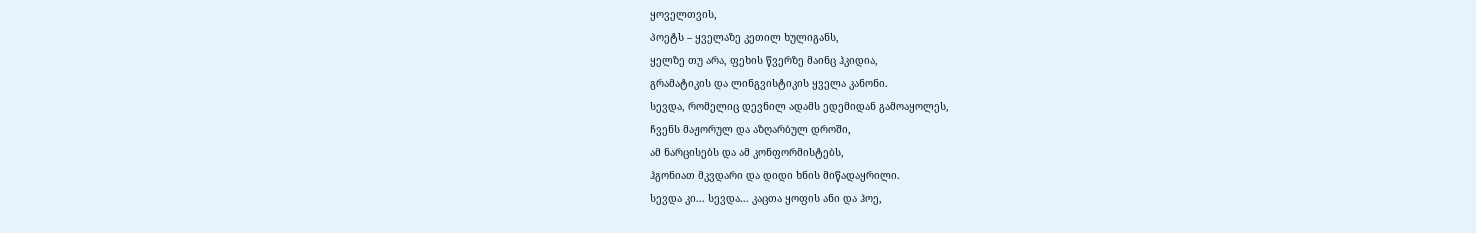ყოველთვის,
პოეტს – ყველაზე კეთილ ხულიგანს,
ყელზე თუ არა, ფეხის წვერზე მაინც ჰკიდია,
გრამატიკის და ლინგვისტიკის ყველა კანონი.
სევდა, რომელიც დევნილ ადამს ედემიდან გამოაყოლეს,
ჩვენს მაჟორულ და აზღარბულ დროში,
ამ ნარცისებს და ამ კონფორმისტებს,
ჰგონიათ მკვდარი და დიდი ხნის მიწადაყრილი.
სევდა კი... სევდა... კაცთა ყოფის ანი და ჰოე,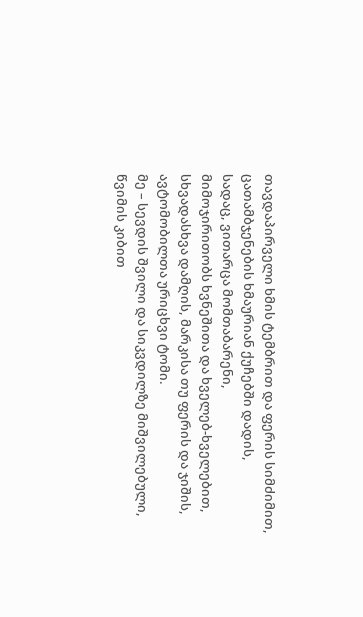თავდაპირველი ხმის ტემბრით და ფერის სიმძიმით,
ცათამბჯენების ხმაურიან ქუჩებში დადის,
სადაც, ვითარცა მომთაბარენი,
მიმოჯირითობს ხვნეშითა და ხველებ-ხველებით,
სხვადასხვა დამღის, მარკისა თუ ფერის და ჯიშის,
ავტომობილთა ურიცხვი ტომი.
მე – სევდის შვილი და სიკვდილზე მიშვილებული,
წვიმის კიბით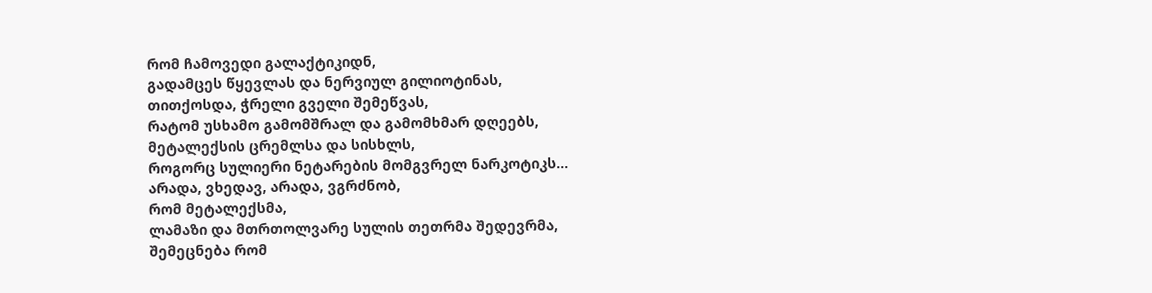რომ ჩამოვედი გალაქტიკიდნ,
გადამცეს წყევლას და ნერვიულ გილიოტინას,
თითქოსდა, ჭრელი გველი შემეწვას,
რატომ უსხამო გამომშრალ და გამომხმარ დღეებს,
მეტალექსის ცრემლსა და სისხლს,
როგორც სულიერი ნეტარების მომგვრელ ნარკოტიკს...
არადა, ვხედავ, არადა, ვგრძნობ,
რომ მეტალექსმა,
ლამაზი და მთრთოლვარე სულის თეთრმა შედევრმა,
შემეცნება რომ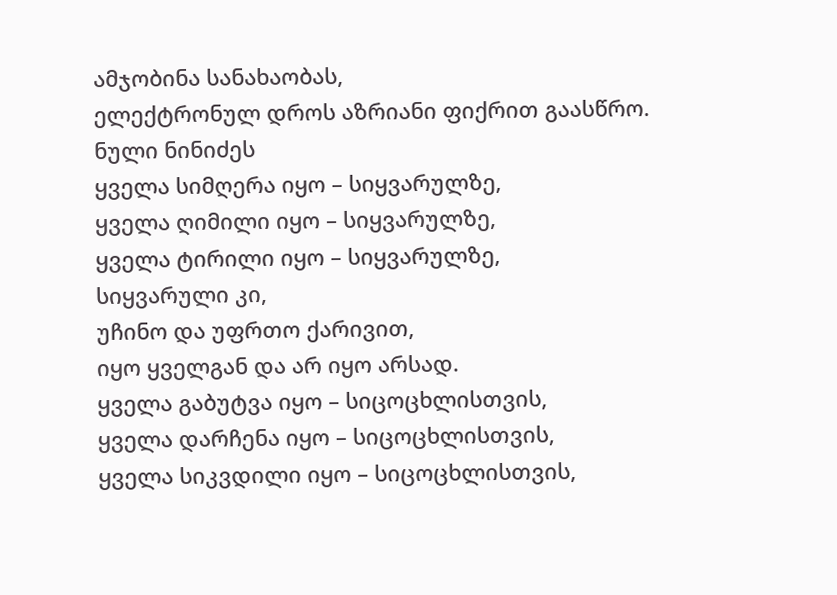ამჯობინა სანახაობას,
ელექტრონულ დროს აზრიანი ფიქრით გაასწრო.
ნული ნინიძეს
ყველა სიმღერა იყო – სიყვარულზე,
ყველა ღიმილი იყო – სიყვარულზე,
ყველა ტირილი იყო – სიყვარულზე,
სიყვარული კი,
უჩინო და უფრთო ქარივით,
იყო ყველგან და არ იყო არსად.
ყველა გაბუტვა იყო – სიცოცხლისთვის,
ყველა დარჩენა იყო – სიცოცხლისთვის,
ყველა სიკვდილი იყო – სიცოცხლისთვის,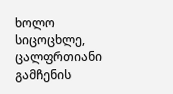ხოლო სიცოცხლე,
ცალფრთიანი გამჩენის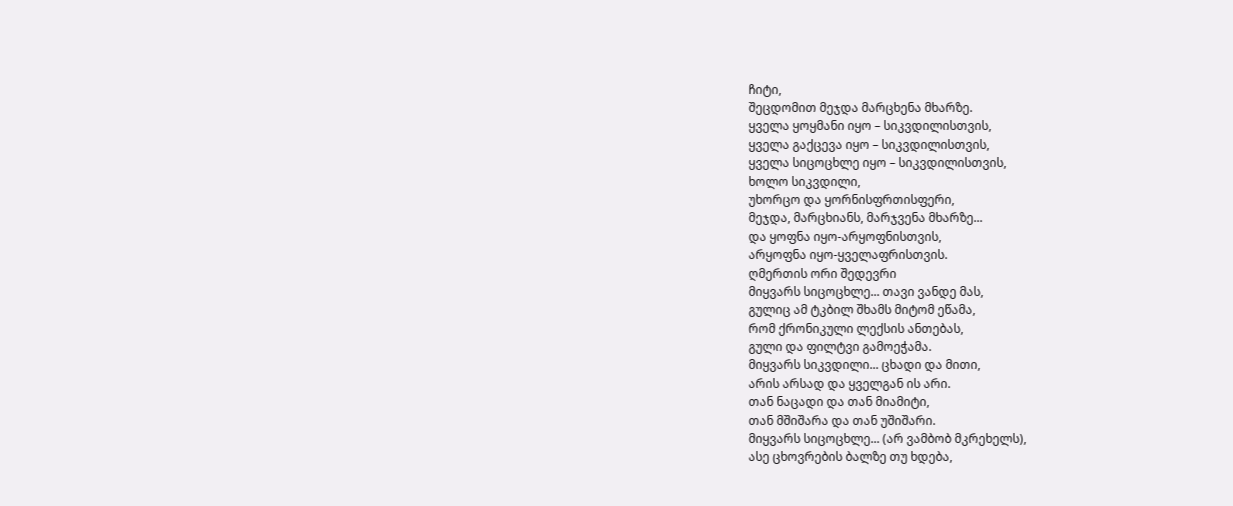ჩიტი,
შეცდომით მეჯდა მარცხენა მხარზე.
ყველა ყოყმანი იყო – სიკვდილისთვის,
ყველა გაქცევა იყო – სიკვდილისთვის,
ყველა სიცოცხლე იყო – სიკვდილისთვის,
ხოლო სიკვდილი,
უხორცო და ყორნისფრთისფერი,
მეჯდა, მარცხიანს, მარჯვენა მხარზე...
და ყოფნა იყო-არყოფნისთვის,
არყოფნა იყო-ყველაფრისთვის.
ღმერთის ორი შედევრი
მიყვარს სიცოცხლე... თავი ვანდე მას,
გულიც ამ ტკბილ შხამს მიტომ ეწამა,
რომ ქრონიკული ლექსის ანთებას,
გული და ფილტვი გამოეჭამა.
მიყვარს სიკვდილი... ცხადი და მითი,
არის არსად და ყველგან ის არი.
თან ნაცადი და თან მიამიტი,
თან მშიშარა და თან უშიშარი.
მიყვარს სიცოცხლე... (არ ვამბობ მკრეხელს),
ასე ცხოვრების ბალზე თუ ხდება,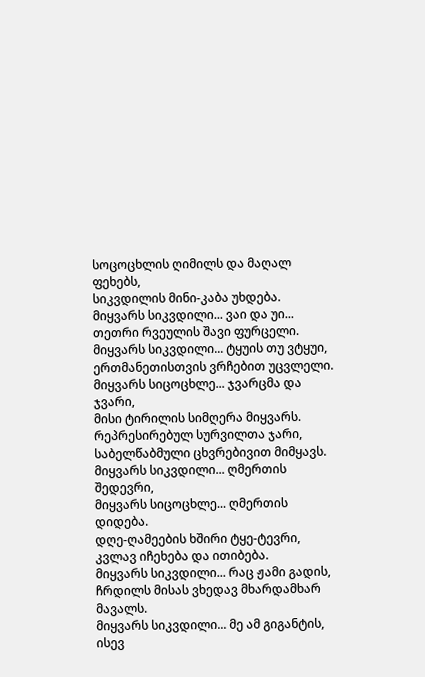სოცოცხლის ღიმილს და მაღალ ფეხებს,
სიკვდილის მინი-კაბა უხდება.
მიყვარს სიკვდილი... ვაი და უი...
თეთრი რვეულის შავი ფურცელი.
მიყვარს სიკვდილი... ტყუის თუ ვტყუი,
ერთმანეთისთვის ვრჩებით უცვლელი.
მიყვარს სიცოცხლე... ჯვარცმა და ჯვარი,
მისი ტირილის სიმღერა მიყვარს.
რეპრესირებულ სურვილთა ჯარი,
საბელწაბმული ცხვრებივით მიმყავს.
მიყვარს სიკვდილი... ღმერთის შედევრი,
მიყვარს სიცოცხლე... ღმერთის დიდება.
დღე-ღამეების ხშირი ტყე-ტევრი,
კვლავ იჩეხება და ითიბება.
მიყვარს სიკვდილი... რაც ჟამი გადის,
ჩრდილს მისას ვხედავ მხარდამხარ მავალს.
მიყვარს სიკვდილი... მე ამ გიგანტის,
ისევ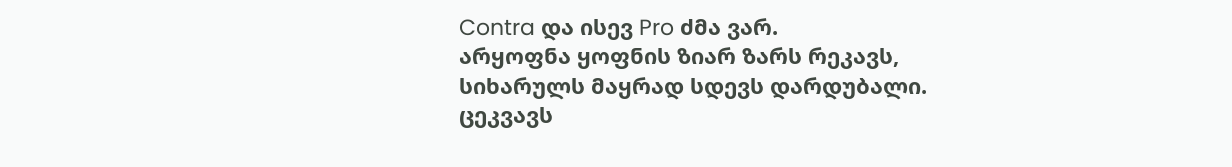Contra და ისევ Pro ძმა ვარ.
არყოფნა ყოფნის ზიარ ზარს რეკავს,
სიხარულს მაყრად სდევს დარდუბალი.
ცეკვავს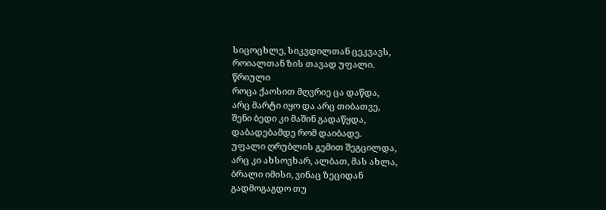სიცოცხლე, სიკვდილთან ცეკვავს,
როიალთან ზის თავად უფალი.
წრიული
როცა ქაოსით მღვრიე ცა დაწდა,
არც მარტი იყო და არც თიბათვე,
შენი ბედი კი მაშინ გადაწყდა,
დაბადებამდე რომ დაიბადე.
უფალი ღრუბლის გემით შეგცილდა,
არც კი ახსოვხარ, ალბათ, მას ახლა,
ბრალი იმისი, ვინაც ზეციდან
გადმოგაგდო თუ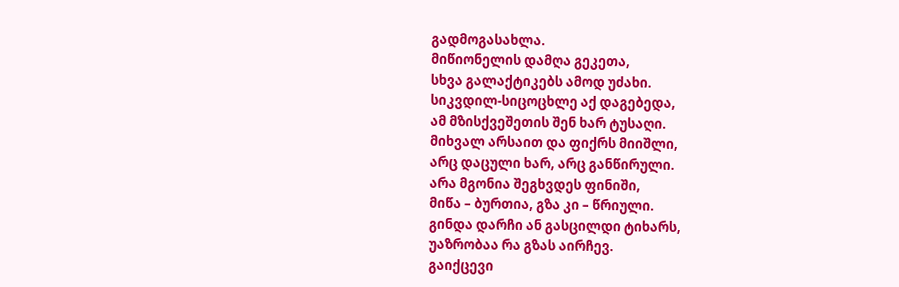გადმოგასახლა.
მიწიონელის დამღა გეკეთა,
სხვა გალაქტიკებს ამოდ უძახი.
სიკვდილ-სიცოცხლე აქ დაგებედა,
ამ მზისქვეშეთის შენ ხარ ტუსაღი.
მიხვალ არსაით და ფიქრს მიიშლი,
არც დაცული ხარ, არც განწირული.
არა მგონია შეგხვდეს ფინიში,
მიწა – ბურთია, გზა კი – წრიული.
გინდა დარჩი ან გასცილდი ტიხარს,
უაზრობაა რა გზას აირჩევ.
გაიქცევი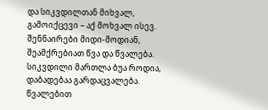და სიკვდილთან მიხვალ,
გამოიქცევი – აქ მოხვალ ისევ.
შენნაირები მიდი-მოდიან,
შეამქრებიათ წვა და წვალება.
სიკვდილი მართლა ბუა როდია,
დაბადებაა გარდაცვალება.
წვალებით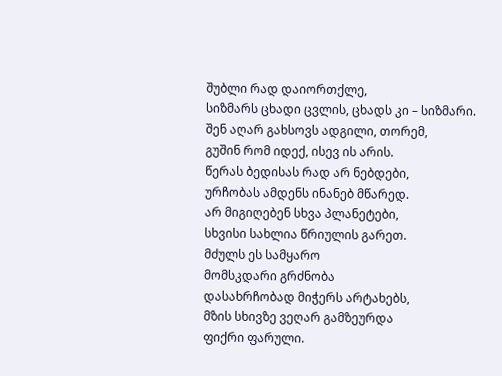შუბლი რად დაიორთქლე,
სიზმარს ცხადი ცვლის, ცხადს კი – სიზმარი.
შენ აღარ გახსოვს ადგილი, თორემ,
გუშინ რომ იდექ, ისევ ის არის.
წერას ბედისას რად არ ნებდები,
ურჩობას ამდენს ინანებ მწარედ.
არ მიგიღებენ სხვა პლანეტები,
სხვისი სახლია წრიულის გარეთ.
მძულს ეს სამყარო
მომსკდარი გრძნობა
დასახრჩობად მიჭერს არტახებს,
მზის სხივზე ვეღარ გამზეურდა
ფიქრი ფარული.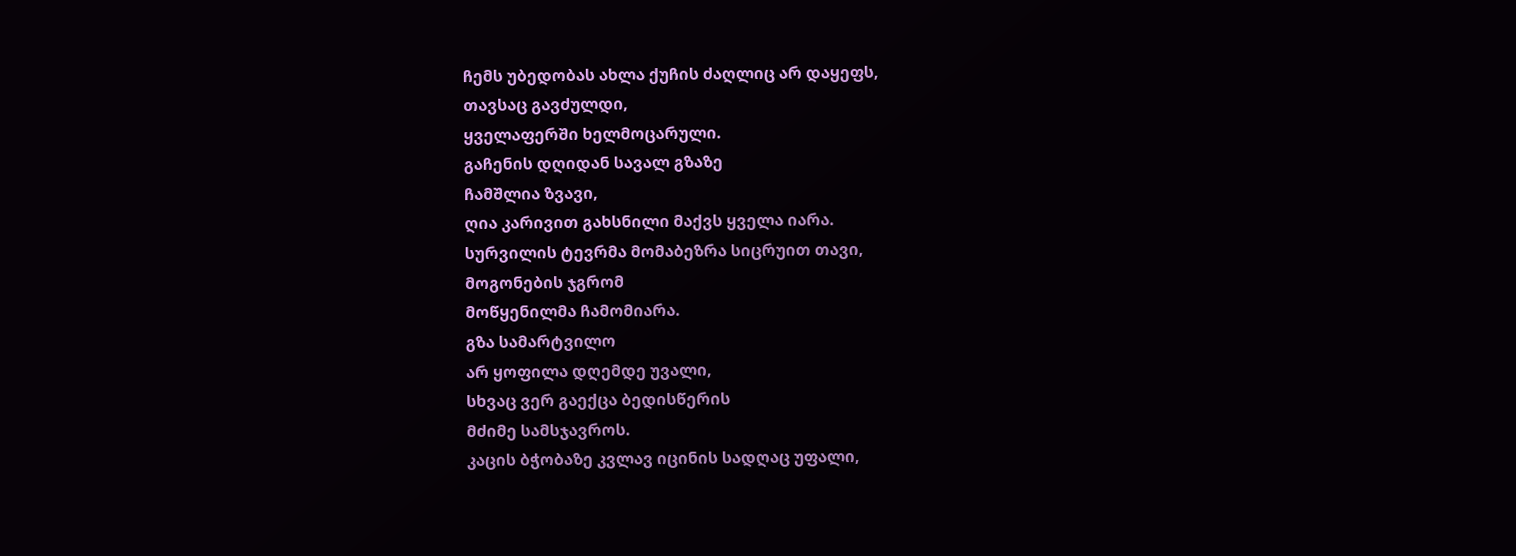ჩემს უბედობას ახლა ქუჩის ძაღლიც არ დაყეფს,
თავსაც გავძულდი,
ყველაფერში ხელმოცარული.
გაჩენის დღიდან სავალ გზაზე
ჩამშლია ზვავი,
ღია კარივით გახსნილი მაქვს ყველა იარა.
სურვილის ტევრმა მომაბეზრა სიცრუით თავი,
მოგონების ჯგრომ
მოწყენილმა ჩამომიარა.
გზა სამარტვილო
არ ყოფილა დღემდე უვალი,
სხვაც ვერ გაექცა ბედისწერის
მძიმე სამსჯავროს.
კაცის ბჭობაზე კვლავ იცინის სადღაც უფალი,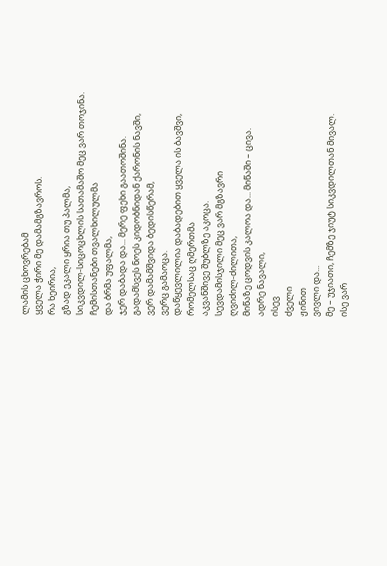ლამის ცხოვრებამ
ყველა ჭირი მე დამამგზავროს.
რა ხეირია,
გზად ეკალი ყრია თუ პალმა,
სიკვდილ-სიცოცხლის სათამაშო მეც ვარ თოჯინა.
ჩემისთანები თვალხილულმა
და ბრმა უფალმა,
ჯერ დაბადა და... მერე ფეხი გაათოშინა.
გადამსვეს ნოეს კიდობნიდან ქარონის ნავში,
ვერ დამამშვიდა ბედისწერამ,
ვერც გამაოცა.
დაწყევლილია დაბადებით ყველა ის ბავშვი,
რომელსაც ღმერთმა
აკვანშივე შუბლზე აკოცა.
სევდამისჯილი მეც ვარ მგზავრი
ღვიძილ-ძილითა,
მიწაზე ცოდვის კალოა და... მიწაში – ცივა.
ადრე ნავალი,
ისევ
ძველი
ჟინით
ვივლი და...
მე – უჯიათი, ჩემზე ჯიუტ სიკვდილთან მივალ.
ისე ვარ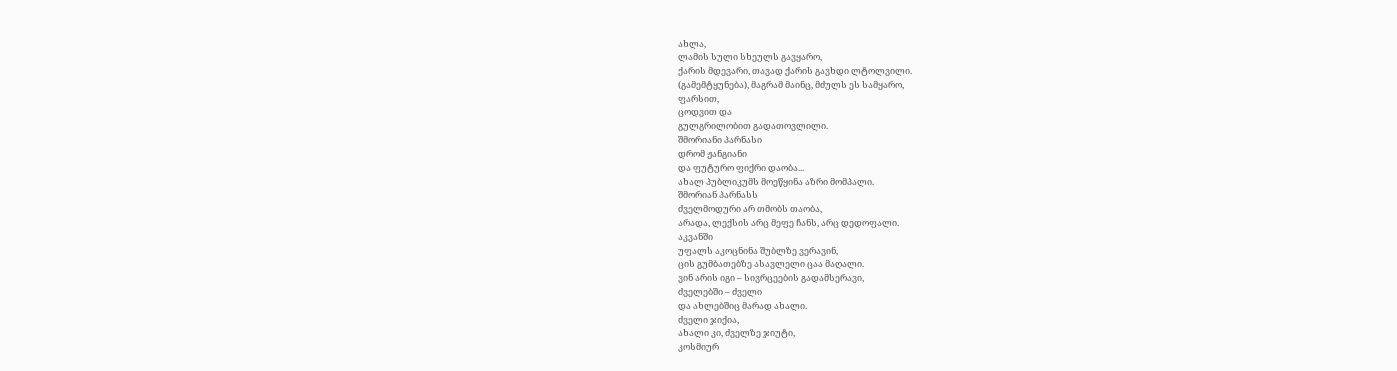ახლა,
ლამის სული სხეულს გავყარო,
ქარის მდევარი, თავად ქარის გავხდი ლტოლვილი.
(გამემტყუნება), მაგრამ მაინც, მძულს ეს სამყარო,
ფარსით,
ცოდვით და
გულგრილობით გადათოვლილი.
შმორიანი პარნასი
დრომ ჟანგიანი
და ფუტურო ფიქრი დაობა...
ახალ პუბლიკუმს მოეწყინა აზრი მომპალი.
შმორიან პარნასს
ძველმოდური არ თმობს თაობა,
არადა, ლექსის არც მეფე ჩანს, არც დედოფალი.
აკვანში
უფალს აკოცნინა შუბლზე ვერავინ,
ცის გუმბათებზე ასავლელი ცაა მაღალი.
ვინ არის იგი – სივრცეების გადამსერავი,
ძველებში – ძველი
და ახლებშიც მარად ახალი.
ძველი ჯიქია,
ახალი კი, ძველზე ჯიუტი,
კოსმიურ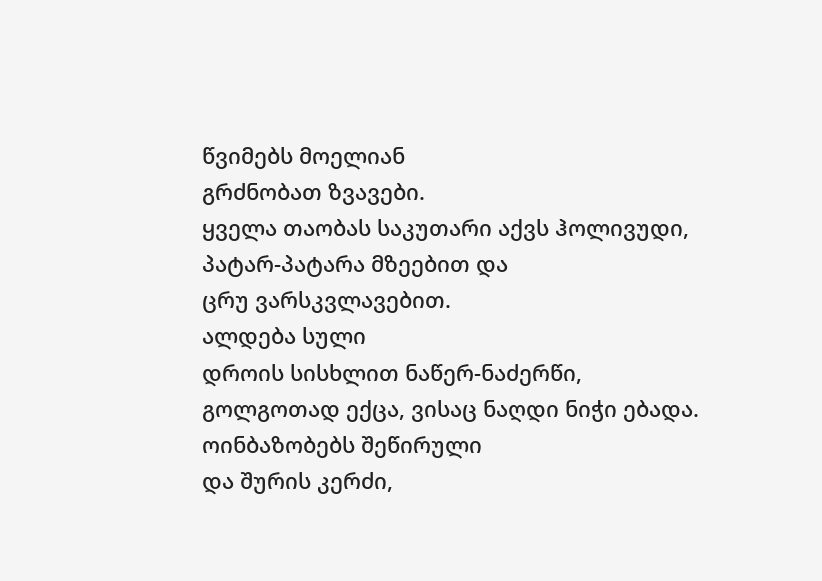წვიმებს მოელიან
გრძნობათ ზვავები.
ყველა თაობას საკუთარი აქვს ჰოლივუდი,
პატარ-პატარა მზეებით და
ცრუ ვარსკვლავებით.
ალდება სული
დროის სისხლით ნაწერ-ნაძერწი,
გოლგოთად ექცა, ვისაც ნაღდი ნიჭი ებადა.
ოინბაზობებს შეწირული
და შურის კერძი,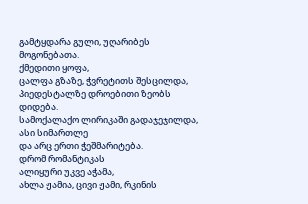გამტყდარა გული, უღარიბეს მოგონებათა.
ქმედითი ყოფა,
ცალფა გზაზე, ჭვრეტითს შესცილდა,
პიედესტალზე დროებითი ზეობს დიდება.
სამოქალაქო ლირიკაში გადაჯეჯილდა,
ასი სიმართლე
და არც ერთი ჭეშმარიტება.
დრომ რომანტიკას
ალიყური უკვე აჭამა,
ახლა ჟამია, ცივი ჟამი, რკინის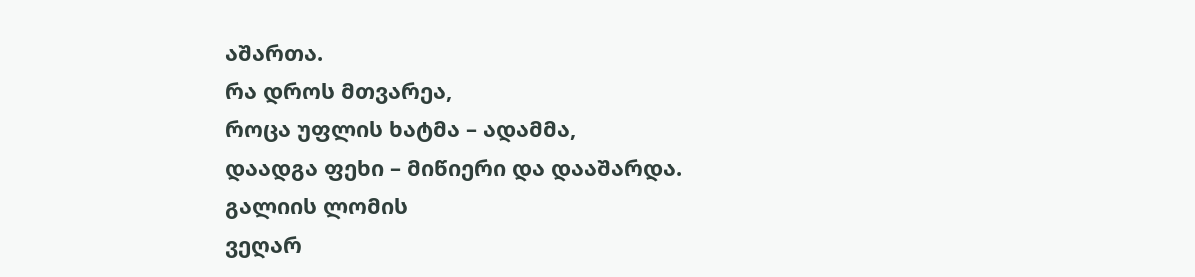აშართა.
რა დროს მთვარეა,
როცა უფლის ხატმა – ადამმა,
დაადგა ფეხი – მიწიერი და დააშარდა.
გალიის ლომის
ვეღარ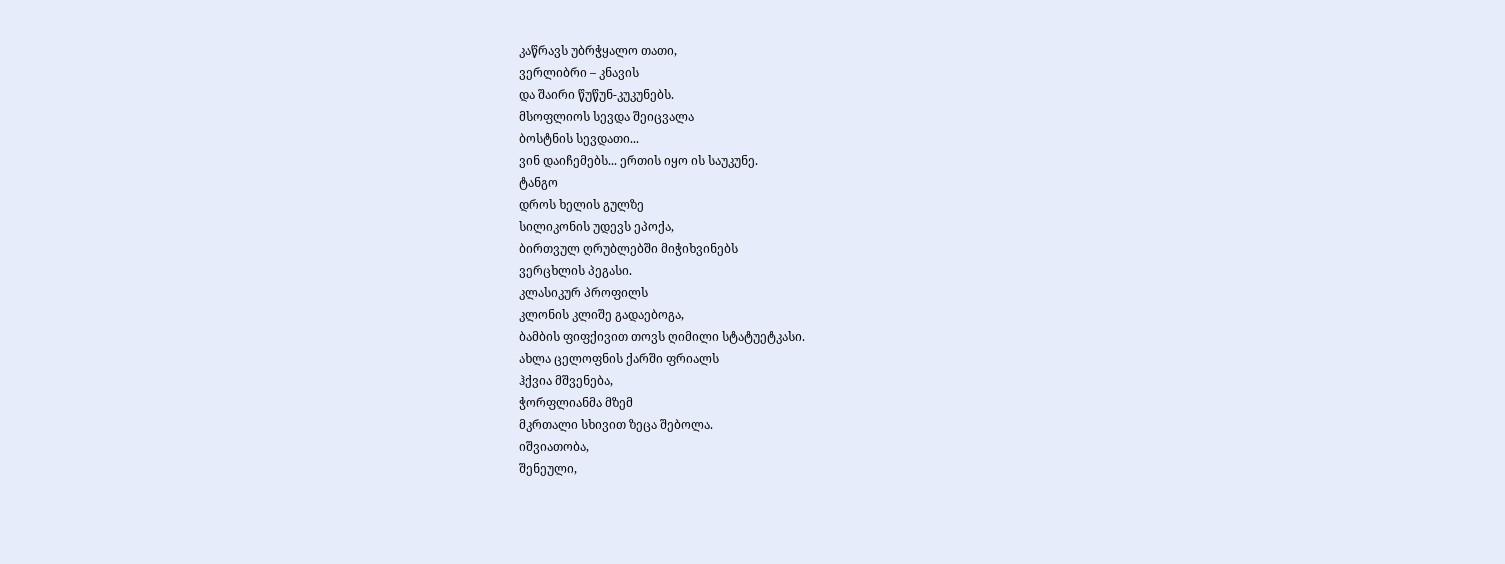კაწრავს უბრჭყალო თათი,
ვერლიბრი – კნავის
და შაირი წუწუნ-კუკუნებს.
მსოფლიოს სევდა შეიცვალა
ბოსტნის სევდათი...
ვინ დაიჩემებს... ერთის იყო ის საუკუნე.
ტანგო
დროს ხელის გულზე
სილიკონის უდევს ეპოქა,
ბირთვულ ღრუბლებში მიჭიხვინებს
ვერცხლის პეგასი.
კლასიკურ პროფილს
კლონის კლიშე გადაებოგა,
ბამბის ფიფქივით თოვს ღიმილი სტატუეტკასი.
ახლა ცელოფნის ქარში ფრიალს
ჰქვია მშვენება,
ჭორფლიანმა მზემ
მკრთალი სხივით ზეცა შებოლა.
იშვიათობა,
შენეული,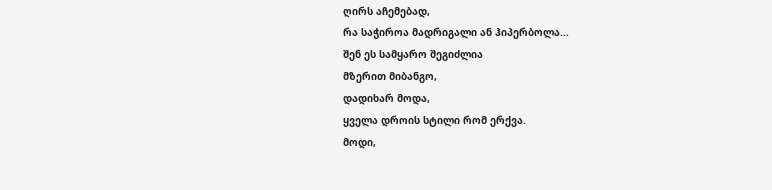ღირს აჩემებად,
რა საჭიროა მადრიგალი ან ჰიპერბოლა...
შენ ეს სამყარო შეგიძლია
მზერით მიბანგო,
დადიხარ მოდა,
ყველა დროის სტილი რომ ერქვა.
მოდი,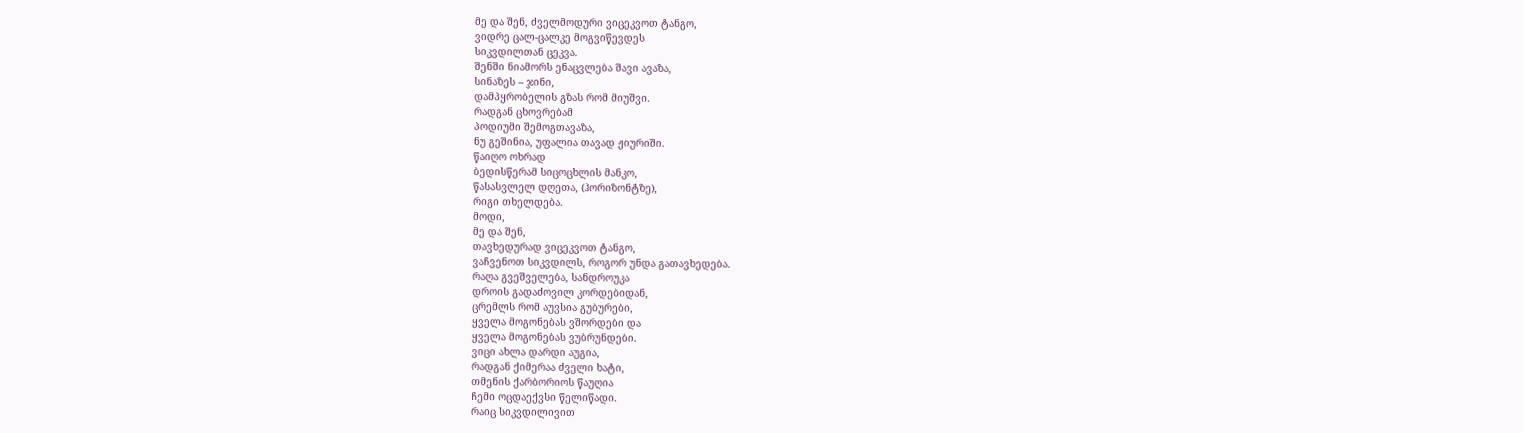მე და შენ, ძველმოდური ვიცეკვოთ ტანგო,
ვიდრე ცალ-ცალკე მოგვიწევდეს
სიკვდილთან ცეკვა.
შენში ნიამორს ენაცვლება შავი ავაზა,
სინაზეს – ჯინი,
დამპყრობელის გზას რომ მიუშვი.
რადგან ცხოვრებამ
პოდიუმი შემოგთავაზა,
ნუ გეშინია, უფალია თავად ჟიურიში.
წაიღო ოხრად
ბედისწერამ სიცოცხლის მანკო,
წასასვლელ დღეთა, (ჰორიზონტზე),
რიგი თხელდება.
მოდი,
მე და შენ,
თავხედურად ვიცეკვოთ ტანგო,
ვაჩვენოთ სიკვდილს, როგორ უნდა გათავხედება.
რაღა გვეშველება, სანდროუკა
დროის გადაძოვილ კორდებიდან,
ცრემლს რომ აუვსია გუბურები,
ყველა მოგონებას ვშორდები და
ყველა მოგონებას ვუბრუნდები.
ვიცი ახლა დარდი აუგია,
რადგან ქიმერაა ძველი ხატი,
თმენის ქარბორიოს წაუღია
ჩემი ოცდაექვსი წელიწადი.
რაიც სიკვდილივით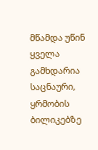მწამდა უწინ
ყველა გამხდარია საცნაური,
ყრმობის ბილიკებზე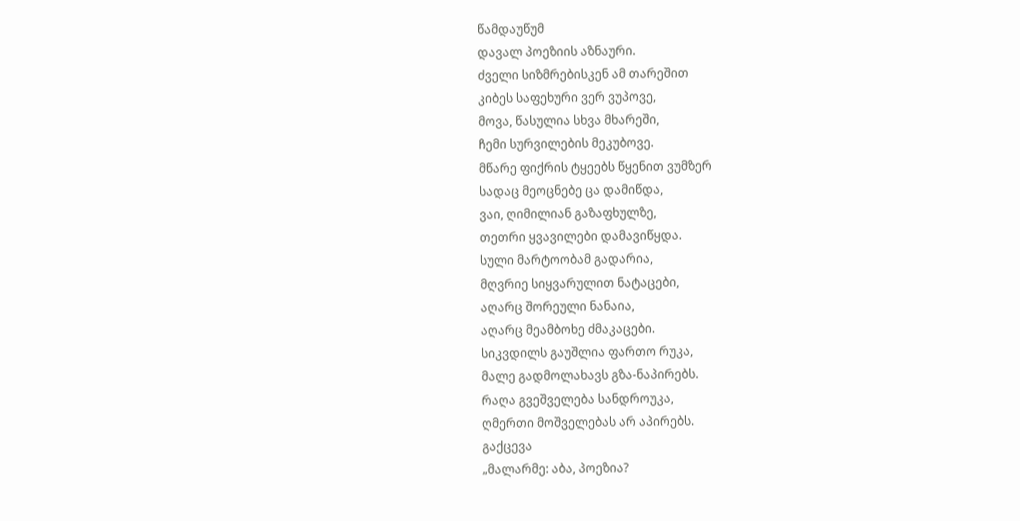წამდაუწუმ
დავალ პოეზიის აზნაური.
ძველი სიზმრებისკენ ამ თარეშით
კიბეს საფეხური ვერ ვუპოვე,
მოვა, წასულია სხვა მხარეში,
ჩემი სურვილების მეკუბოვე.
მწარე ფიქრის ტყეებს წყენით ვუმზერ
სადაც მეოცნებე ცა დამიწდა,
ვაი, ღიმილიან გაზაფხულზე,
თეთრი ყვავილები დამავიწყდა.
სული მარტოობამ გადარია,
მღვრიე სიყვარულით ნატაცები,
აღარც შორეული ნანაია,
აღარც მეამბოხე ძმაკაცები.
სიკვდილს გაუშლია ფართო რუკა,
მალე გადმოლახავს გზა-ნაპირებს.
რაღა გვეშველება სანდროუკა,
ღმერთი მოშველებას არ აპირებს.
გაქცევა
„მალარმე: აბა, პოეზია?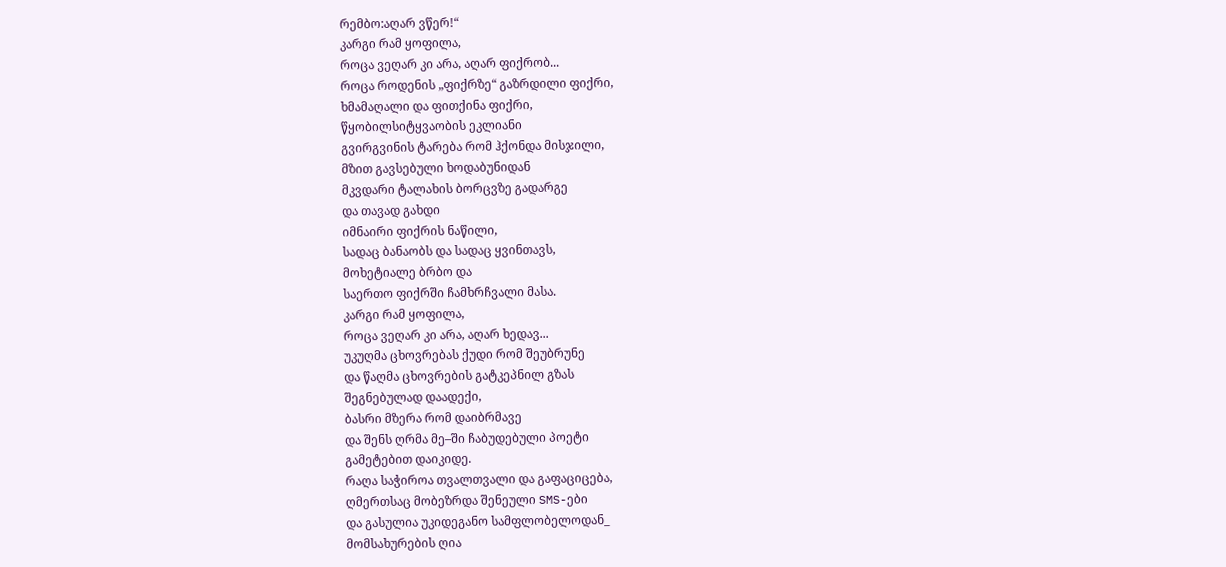რემბო:აღარ ვწერ!“
კარგი რამ ყოფილა,
როცა ვეღარ კი არა, აღარ ფიქრობ...
როცა როდენის „ფიქრზე“ გაზრდილი ფიქრი,
ხმამაღალი და ფითქინა ფიქრი,
წყობილსიტყვაობის ეკლიანი
გვირგვინის ტარება რომ ჰქონდა მისჯილი,
მზით გავსებული ხოდაბუნიდან
მკვდარი ტალახის ბორცვზე გადარგე
და თავად გახდი
იმნაირი ფიქრის ნაწილი,
სადაც ბანაობს და სადაც ყვინთავს,
მოხეტიალე ბრბო და
საერთო ფიქრში ჩამხრჩვალი მასა.
კარგი რამ ყოფილა,
როცა ვეღარ კი არა, აღარ ხედავ...
უკუღმა ცხოვრებას ქუდი რომ შეუბრუნე
და წაღმა ცხოვრების გატკეპნილ გზას
შეგნებულად დაადექი,
ბასრი მზერა რომ დაიბრმავე
და შენს ღრმა მე–ში ჩაბუდებული პოეტი
გამეტებით დაიკიდე.
რაღა საჭიროა თვალთვალი და გაფაციცება,
ღმერთსაც მობეზრდა შენეული SMS-ები
და გასულია უკიდეგანო სამფლობელოდან_
მომსახურების ღია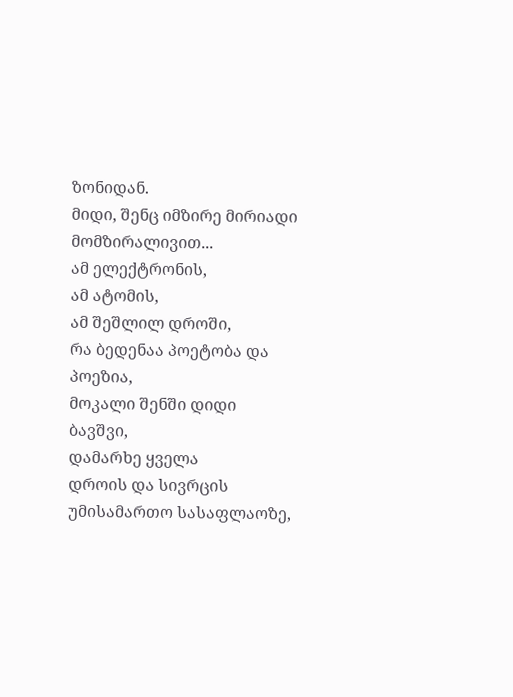ზონიდან.
მიდი, შენც იმზირე მირიადი მომზირალივით...
ამ ელექტრონის,
ამ ატომის,
ამ შეშლილ დროში,
რა ბედენაა პოეტობა და პოეზია,
მოკალი შენში დიდი ბავშვი,
დამარხე ყველა
დროის და სივრცის უმისამართო სასაფლაოზე,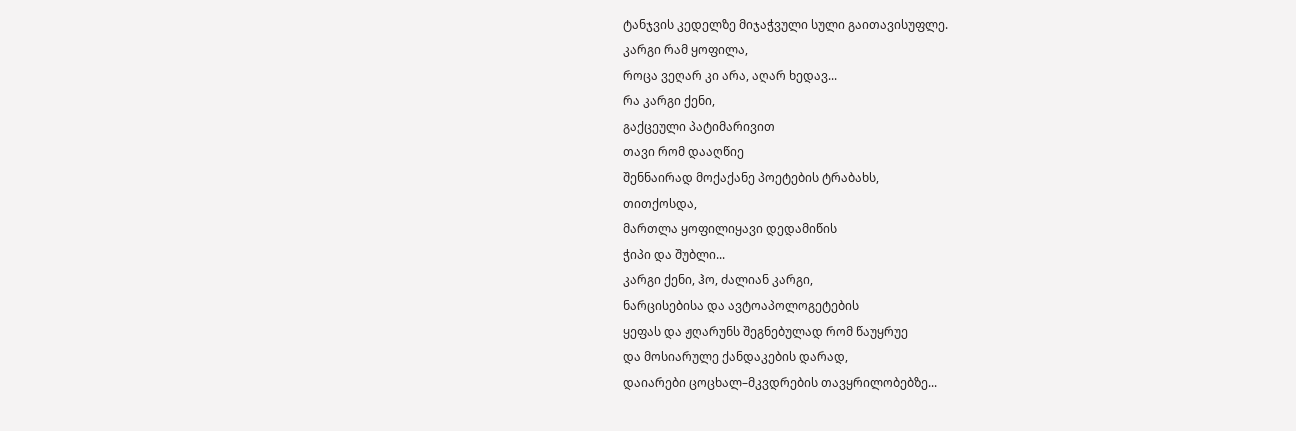ტანჯვის კედელზე მიჯაჭვული სული გაითავისუფლე.
კარგი რამ ყოფილა,
როცა ვეღარ კი არა, აღარ ხედავ...
რა კარგი ქენი,
გაქცეული პატიმარივით
თავი რომ დააღწიე
შენნაირად მოქაქანე პოეტების ტრაბახს,
თითქოსდა,
მართლა ყოფილიყავი დედამიწის
ჭიპი და შუბლი...
კარგი ქენი, ჰო, ძალიან კარგი,
ნარცისებისა და ავტოაპოლოგეტების
ყეფას და ჟღარუნს შეგნებულად რომ წაუყრუე
და მოსიარულე ქანდაკების დარად,
დაიარები ცოცხალ–მკვდრების თავყრილობებზე...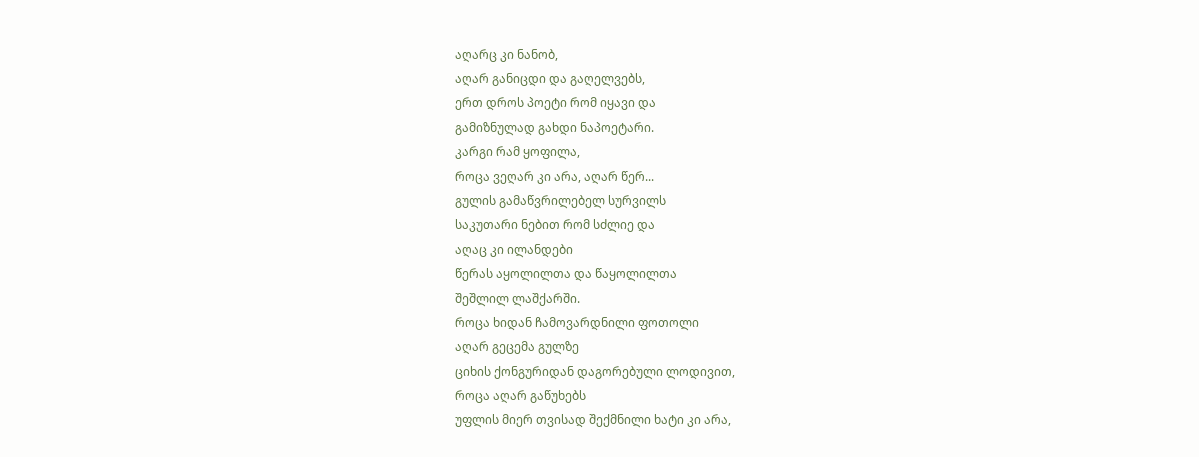აღარც კი ნანობ,
აღარ განიცდი და გაღელვებს,
ერთ დროს პოეტი რომ იყავი და
გამიზნულად გახდი ნაპოეტარი.
კარგი რამ ყოფილა,
როცა ვეღარ კი არა, აღარ წერ...
გულის გამაწვრილებელ სურვილს
საკუთარი ნებით რომ სძლიე და
აღაც კი ილანდები
წერას აყოლილთა და წაყოლილთა
შეშლილ ლაშქარში.
როცა ხიდან ჩამოვარდნილი ფოთოლი
აღარ გეცემა გულზე
ციხის ქონგურიდან დაგორებული ლოდივით,
როცა აღარ გაწუხებს
უფლის მიერ თვისად შექმნილი ხატი კი არა,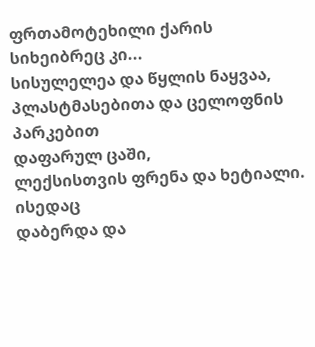ფრთამოტეხილი ქარის სიხეიბრეც კი...
სისულელეა და წყლის ნაყვაა,
პლასტმასებითა და ცელოფნის პარკებით
დაფარულ ცაში,
ლექსისთვის ფრენა და ხეტიალი.
ისედაც
დაბერდა და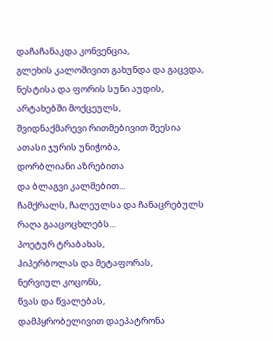დაჩაჩანაკდა კონვენცია,
გლეხის კალოშივით გახუნდა და გაცვდა,
ნესტისა და ფორის სუნი აუდის,
არტახებში მოქცეულს,
შვიდნაქმარევი რითმებივით შეესია
ათასი ჯურის უნიჭობა,
დორბლიანი აზრებითა
და ბლაგვი კალმებით...
ჩამქრალს, ჩალეულსა და ჩანაცრებულს
რაღა გააცოცხლებს...
პოეტურ ტრაბახას,
ჰიპერბოლას და მეტაფორას,
ნერვიულ კოცონს,
წვას და წვალებას,
დამპყრობელივით დაეპატრონა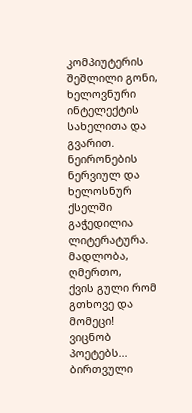კომპიუტერის შეშლილი გონი,
ხელოვნური ინტელექტის სახელითა და გვარით.
ნეირონების ნერვიულ და ხელოსნურ ქსელში
გაჭედილია ლიტერატურა.
მადლობა, ღმერთო,
ქვის გული რომ გთხოვე და მომეცი!
ვიცნობ პოეტებს...
ბირთვული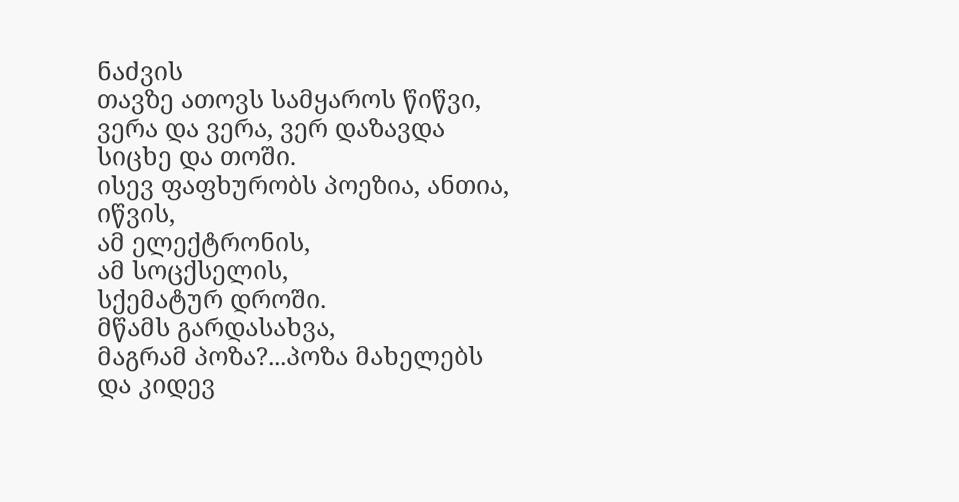ნაძვის
თავზე ათოვს სამყაროს წიწვი,
ვერა და ვერა, ვერ დაზავდა სიცხე და თოში.
ისევ ფაფხურობს პოეზია, ანთია, იწვის,
ამ ელექტრონის,
ამ სოცქსელის,
სქემატურ დროში.
მწამს გარდასახვა,
მაგრამ პოზა?...პოზა მახელებს
და კიდევ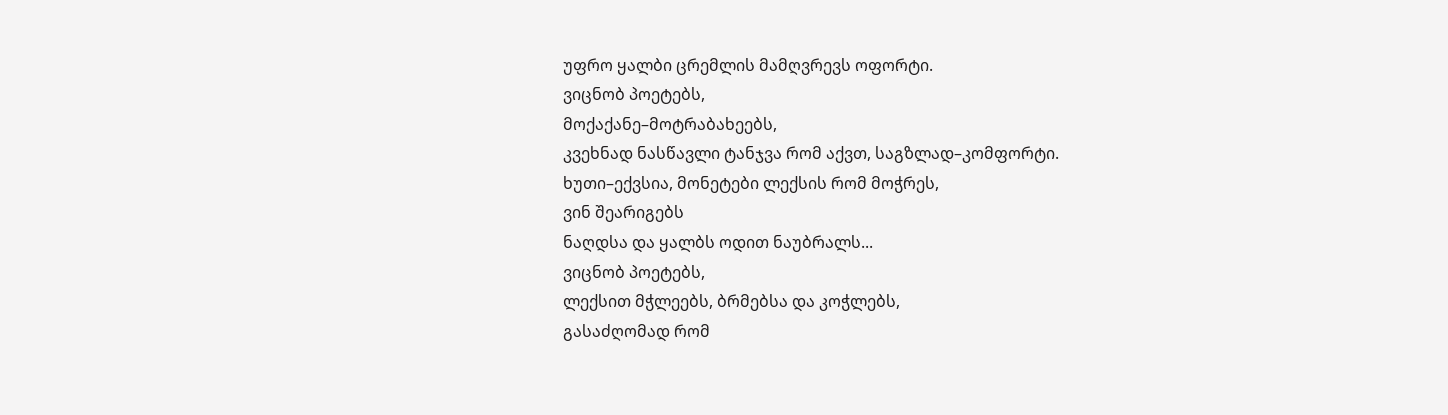უფრო ყალბი ცრემლის მამღვრევს ოფორტი.
ვიცნობ პოეტებს,
მოქაქანე–მოტრაბახეებს,
კვეხნად ნასწავლი ტანჯვა რომ აქვთ, საგზლად–კომფორტი.
ხუთი–ექვსია, მონეტები ლექსის რომ მოჭრეს,
ვინ შეარიგებს
ნაღდსა და ყალბს ოდით ნაუბრალს...
ვიცნობ პოეტებს,
ლექსით მჭლეებს, ბრმებსა და კოჭლებს,
გასაძღომად რომ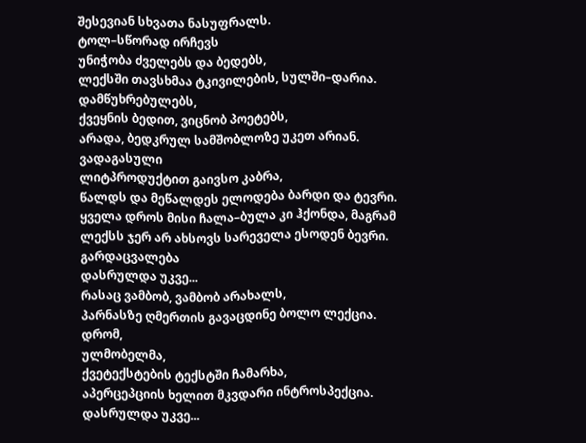შესევიან სხვათა ნასუფრალს.
ტოლ–სწორად ირჩევს
უნიჭობა ძველებს და ბედებს,
ლექსში თავსხმაა ტკივილების, სულში–დარია.
დამწუხრებულებს,
ქვეყნის ბედით, ვიცნობ პოეტებს,
არადა, ბედკრულ სამშობლოზე უკეთ არიან.
ვადაგასული
ლიტპროდუქტით გაივსო კაბრა,
წალდს და მეწალდეს ელოდება ბარდი და ტევრი.
ყველა დროს მისი ჩალა–ბულა კი ჰქონდა, მაგრამ
ლექსს ჯერ არ ახსოვს სარეველა ესოდენ ბევრი.
გარდაცვალება
დასრულდა უკვე...
რასაც ვამბობ, ვამბობ არახალს,
პარნასზე ღმერთის გავაცდინე ბოლო ლექცია.
დრომ,
ულმობელმა,
ქვეტექსტების ტექსტში ჩამარხა,
აპერცეპციის ხელით მკვდარი ინტროსპექცია.
დასრულდა უკვე...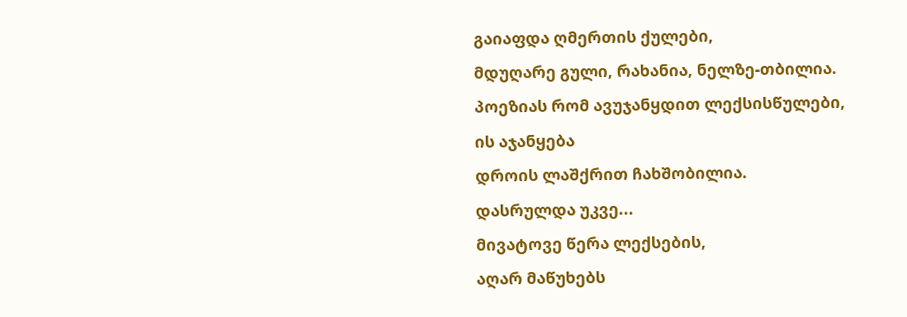გაიაფდა ღმერთის ქულები,
მდუღარე გული, რახანია, ნელზე-თბილია.
პოეზიას რომ ავუჯანყდით ლექსისწულები,
ის აჯანყება
დროის ლაშქრით ჩახშობილია.
დასრულდა უკვე...
მივატოვე წერა ლექსების,
აღარ მაწუხებს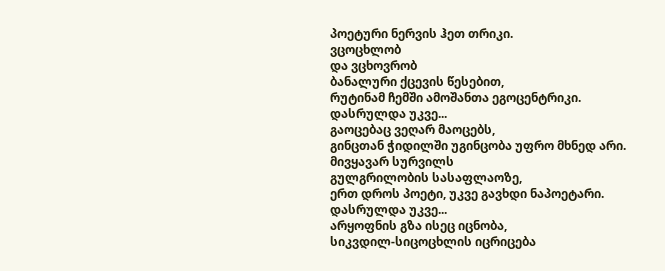პოეტური ნერვის ჰეთ თრიკი.
ვცოცხლობ
და ვცხოვრობ
ბანალური ქცევის წესებით,
რუტინამ ჩემში ამოშანთა ეგოცენტრიკი.
დასრულდა უკვე...
გაოცებაც ვეღარ მაოცებს,
გინცთან ჭიდილში უგინცობა უფრო მხნედ არი.
მივყავარ სურვილს
გულგრილობის სასაფლაოზე,
ერთ დროს პოეტი, უკვე გავხდი ნაპოეტარი.
დასრულდა უკვე...
არყოფნის გზა ისეც იცნობა,
სიკვდილ-სიცოცხლის იცრიცება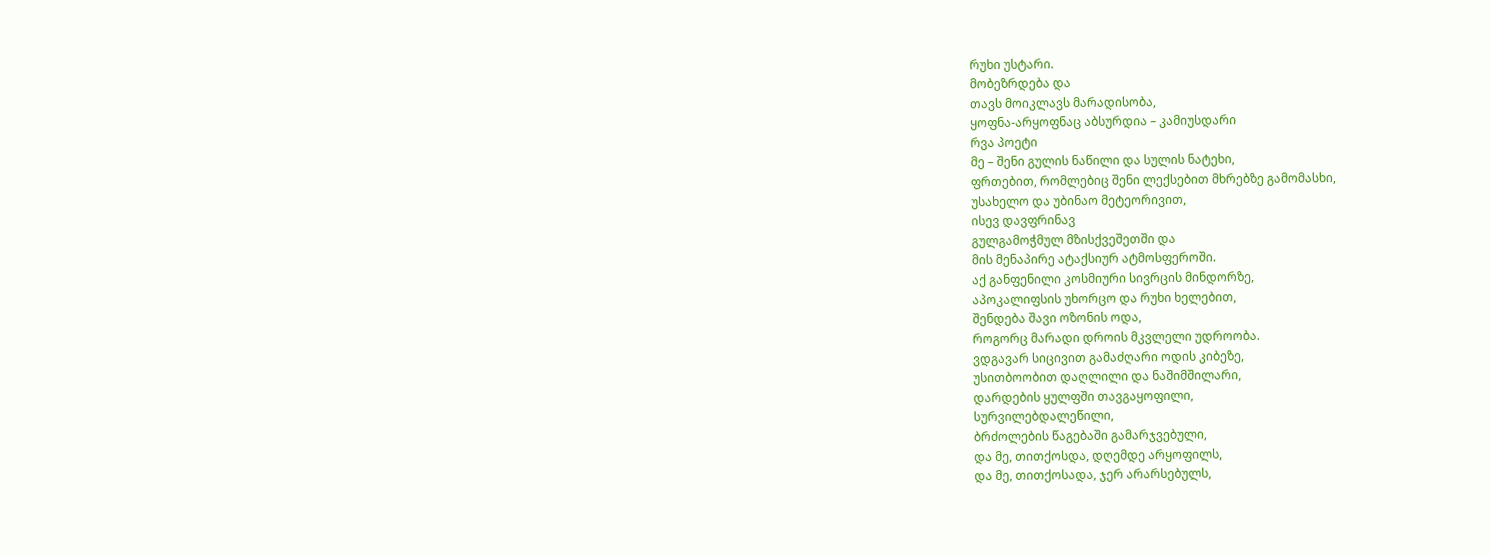რუხი უსტარი.
მობეზრდება და
თავს მოიკლავს მარადისობა,
ყოფნა-არყოფნაც აბსურდია – კამიუსდარი
რვა პოეტი
მე – შენი გულის ნაწილი და სულის ნატეხი,
ფრთებით, რომლებიც შენი ლექსებით მხრებზე გამომასხი,
უსახელო და უბინაო მეტეორივით,
ისევ დავფრინავ
გულგამოჭმულ მზისქვეშეთში და
მის მენაპირე ატაქსიურ ატმოსფეროში.
აქ განფენილი კოსმიური სივრცის მინდორზე,
აპოკალიფსის უხორცო და რუხი ხელებით,
შენდება შავი ოზონის ოდა,
როგორც მარადი დროის მკვლელი უდროობა.
ვდგავარ სიცივით გამაძღარი ოდის კიბეზე,
უსითბოობით დაღლილი და ნაშიმშილარი,
დარდების ყულფში თავგაყოფილი,
სურვილებდალეწილი,
ბრძოლების წაგებაში გამარჯვებული,
და მე, თითქოსდა, დღემდე არყოფილს,
და მე, თითქოსადა, ჯერ არარსებულს,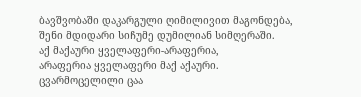ბავშვობაში დაკარგული ღიმილივით მაგონდება,
შენი მდიდარი სიჩუმე დუმილიან სიმღერაში.
აქ მაქაური ყველაფერი-არაფერია,
არაფერია ყველაფერი მაქ აქაური.
ცვარმოცელილი ცაა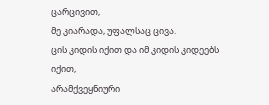ცარცივით,
მე კიარადა, უფალსაც ცივა.
ცის კიდის იქით და იმ კიდის კიდეებს იქით,
არამქვეყნიური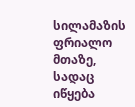სილამაზის ფრიალო მთაზე,
სადაც იწყება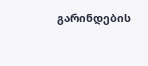გარინდების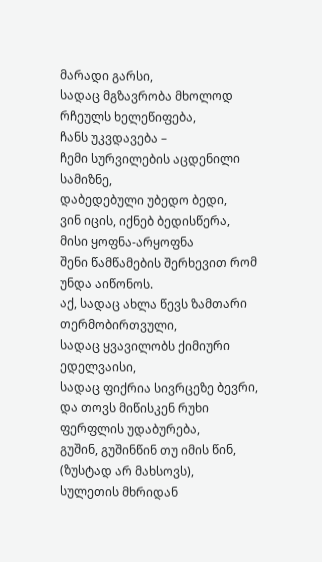მარადი გარსი,
სადაც მგზავრობა მხოლოდ რჩეულს ხელეწიფება,
ჩანს უკვდავება –
ჩემი სურვილების აცდენილი სამიზნე,
დაბედებული უბედო ბედი,
ვინ იცის, იქნებ ბედისწერა,
მისი ყოფნა-არყოფნა
შენი წამწამების შერხევით რომ უნდა აიწონოს.
აქ, სადაც ახლა წევს ზამთარი თერმობირთვული,
სადაც ყვავილობს ქიმიური ედელვაისი,
სადაც ფიქრია სივრცეზე ბევრი,
და თოვს მიწისკენ რუხი ფერფლის უდაბურება,
გუშინ, გუშინწინ თუ იმის წინ, (ზუსტად არ მახსოვს),
სულეთის მხრიდან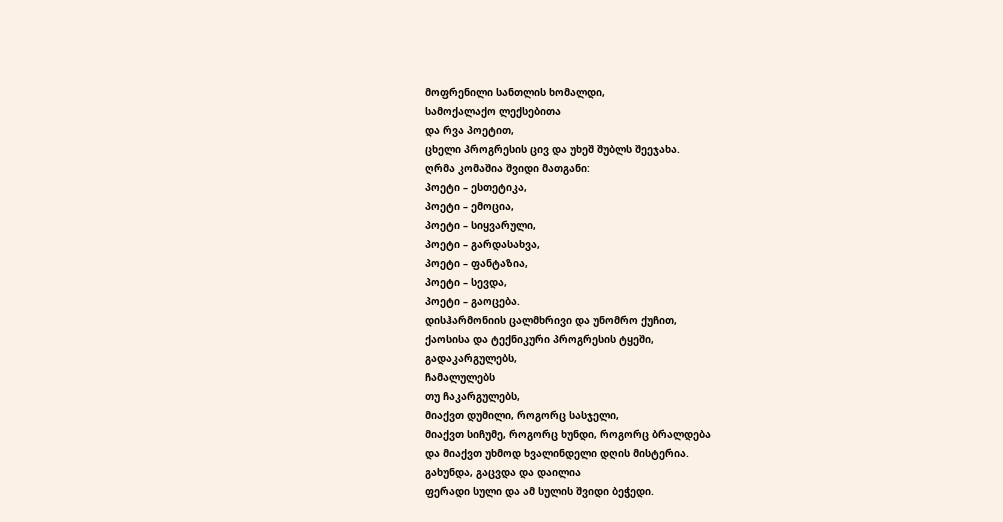მოფრენილი სანთლის ხომალდი,
სამოქალაქო ლექსებითა
და რვა პოეტით,
ცხელი პროგრესის ცივ და უხეშ შუბლს შეეჯახა.
ღრმა კომაშია შვიდი მათგანი:
პოეტი – ესთეტიკა,
პოეტი – ემოცია,
პოეტი – სიყვარული,
პოეტი – გარდასახვა,
პოეტი – ფანტაზია,
პოეტი – სევდა,
პოეტი – გაოცება.
დისჰარმონიის ცალმხრივი და უნომრო ქუჩით,
ქაოსისა და ტექნიკური პროგრესის ტყეში,
გადაკარგულებს,
ჩამალულებს
თუ ჩაკარგულებს,
მიაქვთ დუმილი, როგორც სასჯელი,
მიაქვთ სიჩუმე, როგორც ხუნდი, როგორც ბრალდება
და მიაქვთ უხმოდ ხვალინდელი დღის მისტერია.
გახუნდა, გაცვდა და დაილია
ფერადი სული და ამ სულის შვიდი ბეჭედი.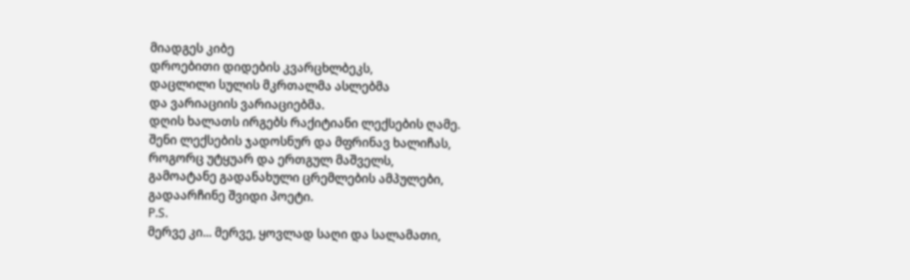მიადგეს კიბე
დროებითი დიდების კვარცხლბეკს,
დაცლილი სულის მკრთალმა ასლებმა
და ვარიაციის ვარიაციებმა.
დღის ხალათს ირგებს რაქიტიანი ლექსების ღამე.
შენი ლექსების ჯადოსნურ და მფრინავ ხალიჩას,
როგორც უტყუარ და ერთგულ მაშველს,
გამოატანე გადანახული ცრემლების ამპულები,
გადაარჩინე შვიდი პოეტი.
P.S.
მერვე კი... მერვე, ყოვლად საღი და სალამათი,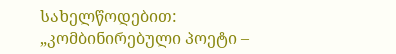სახელწოდებით:
„კომბინირებული პოეტი –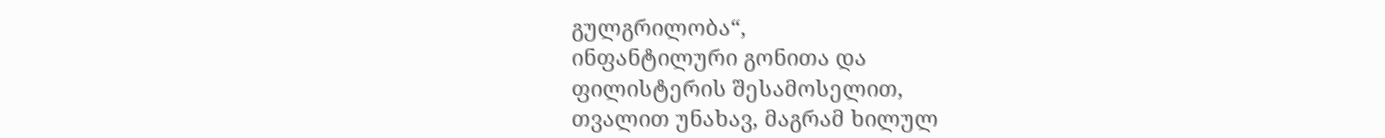გულგრილობა“,
ინფანტილური გონითა და
ფილისტერის შესამოსელით,
თვალით უნახავ, მაგრამ ხილულ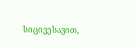სიცივესავით,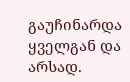გაუჩინარდა ყველგან და არსად.